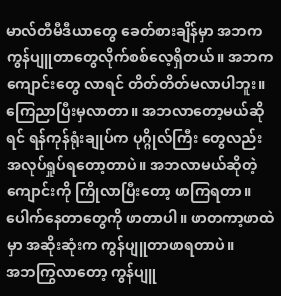မာလ်တီမီဒီယာတွေ ခေတ်စားချိန်မှာ အဘက ကွန်ပျူတာတွေလိုက်စစ်လေ့ရှိတယ်။ အဘက ကျောင်းတွေ လာရင် တိတ်တိတ်မလာပါဘူး။ ကြေညာပြီးမှလာတာ။ အဘလာတော့မယ်ဆိုရင် ရန်ကုန်ရုံးချုပ်က ပုဂ္ဂိုလ်ကြီး တွေလည်း အလုပ်ရှုပ်ရတော့တာပဲ။ အဘလာမယ်ဆိုတဲ့ကျောင်းကို ကြိုလာပြီးတော့ ဖာကြရတာ။ ပေါက်နေတာတွေကို ဖာတာပါ။ ဖာတကာ့ဖာထဲမှာ အဆိုးဆုံးက ကွန်ပျူတာဖာရတာပဲ။
အဘကြွလာတော့ ကွန်ပျူ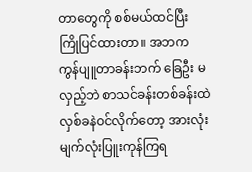တာတွေကို စစ်မယ်ထင်ပြီး ကြိုပြင်ထားတာ။ အဘက ကွန်ပျူတာခန်းဘက် ခြေဦး မလှည့်ဘဲ စာသင်ခန်းတစ်ခန်းထဲ လှစ်ခနဲဝင်လိုက်တော့ အားလုံး မျက်လုံးပြူးကုန်ကြရ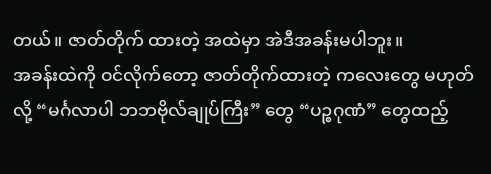တယ်။ ဇာတ်တိုက် ထားတဲ့ အထဲမှာ အဲဒီအခန်းမပါဘူး။
အခန်းထဲကို ဝင်လိုက်တော့ ဇာတ်တိုက်ထားတဲ့ ကလေးတွေ မဟုတ်လို့ “မင်္ဂလာပါ ဘဘဗိုလ်ချုပ်ကြီး” တွေ “ပဉ္စဂုဏံ” တွေထည့်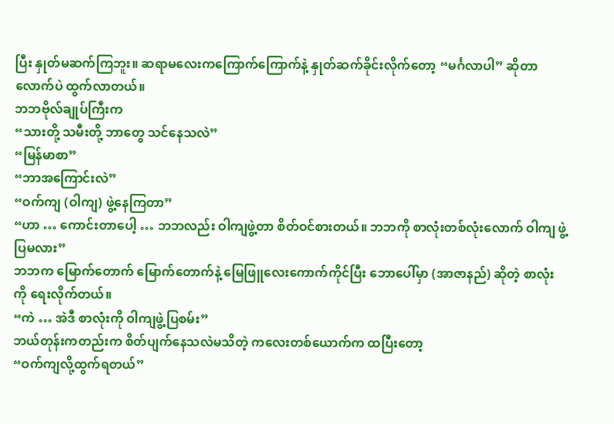ပြီး နှုတ်မဆက်ကြဘူး။ ဆရာမလေးကကြောက်ကြောက်နဲ့ နှုတ်ဆက်ခိုင်းလိုက်တော့ “မင်္ဂလာပါ” ဆိုတာလောက်ပဲ ထွက်လာတယ်။
ဘဘဗိုလ်ချုပ်ကြီးက
“သားတို့ သမီးတို့ ဘာတွေ သင်နေသလဲ”
“မြန်မာစာ”
“ဘာအကြောင်းလဲ”
“ဝက်ကျ (ဝါကျ) ဖွဲ့နေကြတာ”
“ဟာ … ကောင်းတာပေါ့ … ဘဘလည်း ဝါကျဖွဲ့တာ စိတ်ဝင်စားတယ်။ ဘဘကို စာလုံးတစ်လုံးလောက် ဝါကျ ဖွဲ့ပြမလား”
ဘဘက မြောက်တောက် မြောက်တောက်နဲ့ မြေဖြူလေးကောက်ကိုင်ပြီး ဘောပေါ်မှာ (အာဇာနည်) ဆိုတဲ့ စာလုံးကို ရေးလိုက်တယ်။
“ကဲ … အဲဒီ စာလုံးကို ဝါကျဖွဲ့ပြစမ်း”
ဘယ်တုန်းကတည်းက စိတ်ပျက်နေသလဲမသိတဲ့ ကလေးတစ်ယောက်က ထပြီးတော့
“ဝက်ကျလို့ထွက်ရတယ်”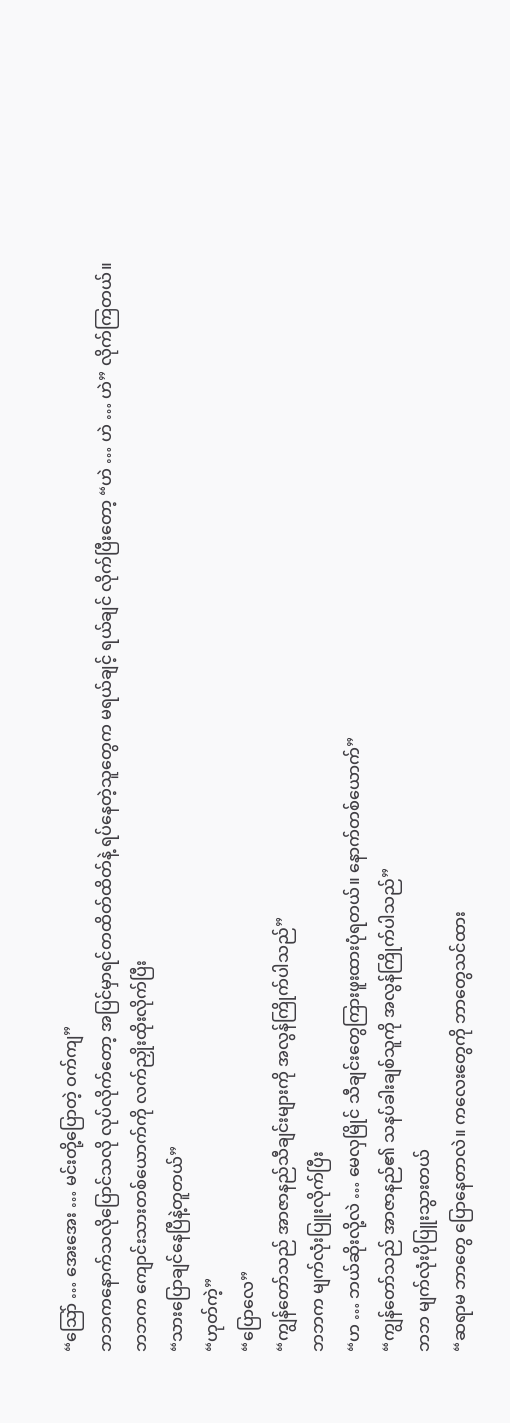“သြော် … အေးအေး … မင်းတို့ပြောတဲ့ ဝက်ကျ”
ဘဘကနောက်သလိုပြောင်သလို လုပ်လိုက်တော့ အပြင်မှာရင်တထိတ်ထိတ်နဲ့ ရပ်နေတဲ့သူတွေက မရယ်ချင့် ရယ်ချင် လိုက်ပြီးတော့ “ဟဲ … ဟဲ … ဟဲ” လိုက်ကြတယ်။
ဘဘက ကျောင်းသားတစ်ယောက်ကို လက်ညှိုးထိုးလိုက်ပြီး
“သားပြောချင်နေပြီနဲ့တူတယ်”
“ဟုတ်ကဲ့”
“ပြောလေ”
“ကျွန်တော်သည် အာဇာနည်သီချင်းများကို အလွန်ကြိုက်ပါသည်”
ဘဘက မျက်လုံးပြူးလိုက်ပြီး
“ဟ … ဘယ်ဆိုးလို့လဲ … မေလှမြိုင် သီချင်းတွေကြားဖူးထားပုံရတယ်။ နောက်တစ်ယောက်”
“ကျွန်တော်သည် အာဇာနည်၏ သနပ်ခါးချစ်သူကို အလွန်ကြိုက်ပါသည်”
ဘဘ မျက်လုံးပိုပြူးသွားတယ်
“ဆရာမ ဘာတွေ ပြောနေတာလဲ။ ကလေးတွေကို ဘာတွေသင်ထား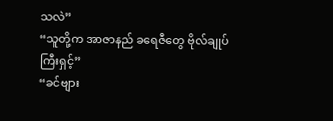သလဲ”
“သူတို့က အာဇာနည် ခရေဇီတွေ ဗိုလ်ချုပ်ကြီးရှင့်”
“ခင်ဗျား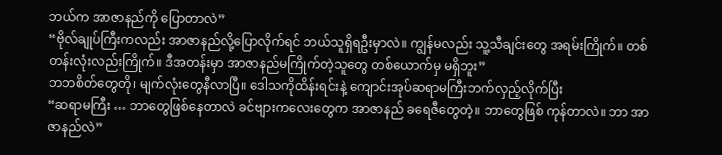ဘယ်က အာဇာနည်ကို ပြောတာလဲ”
“ဗိုလ်ချုပ်ကြီးကလည်း အာဇာနည်လို့ပြောလိုက်ရင် ဘယ်သူရှိရဦးမှာလဲ။ ကျွန်မလည်း သူ့သီချင်းတွေ အရမ်းကြိုက်။ တစ်တန်းလုံးလည်းကြိုက်။ ဒီအတန်းမှာ အာဇာနည်မကြိုက်တဲ့သူတွေ တစ်ယောက်မှ မရှိဘူး”
ဘဘစိတ်တွေတို၊ မျက်လုံးတွေနီလာပြီ။ ဒေါသကိုထိန်းရင်းနဲ့ ကျောင်းအုပ်ဆရာမကြီးဘက်လှည့်လိုက်ပြီး
“ဆရာမကြီး … ဘာတွေဖြစ်နေတာလဲ ခင်ဗျားကလေးတွေက အာဇာနည် ခရေဇီတွေတဲ့။ ဘာတွေဖြစ် ကုန်တာလဲ။ ဘာ အာဇာနည်လဲ”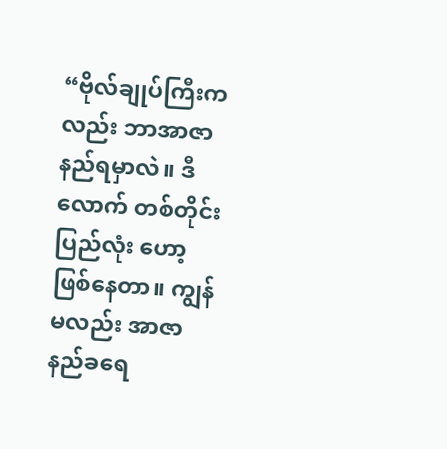“ဗိုလ်ချုပ်ကြီးကလည်း ဘာအာဇာနည်ရမှာလဲ။ ဒီလောက် တစ်တိုင်းပြည်လုံး ဟော့ဖြစ်နေတာ။ ကျွန်မလည်း အာဇာနည်ခရေ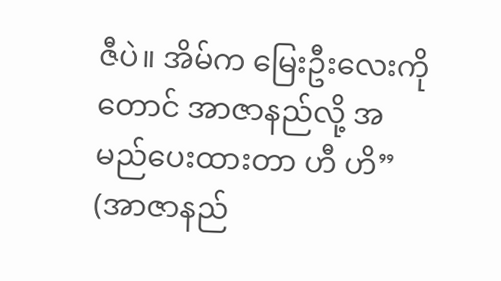ဇီပဲ။ အိမ်က မြေးဦးလေးကိုတောင် အာဇာနည်လို့ အမည်ပေးထားတာ ဟီ ဟိ”
(အာဇာနည်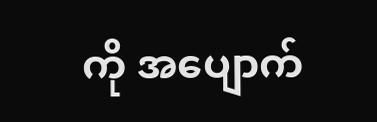ကို အပျောက်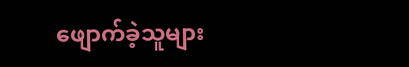ဖျောက်ခဲ့သူများ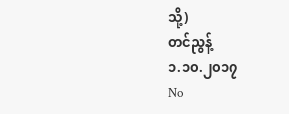သို့)
တင်ညွန့်
၁.၁၀.၂၀၁၇
No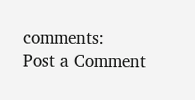comments:
Post a Comment